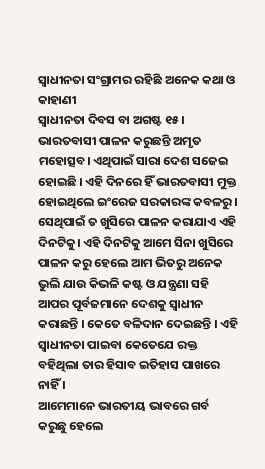ସ୍ୱାଧୀନତା ସଂଗ୍ରାମର ରହିଛି ଅନେକ କଥା ଓ କାହାଣୀ
ସ୍ୱାଧୀନତା ଦିବସ ବା ଅଗଷ୍ଟ ୧୫। ଭାରତବାସୀ ପାଳନ କରୁଛନ୍ତି ଅମୃତ ମହୋତ୍ସବ। ଏଥିପାଇଁ ସାରା ଦେଶ ସଜେଇ ହୋଇଛି । ଏହି ଦିନରେ ହିଁ ଭାରତବାସୀ ମୁକ୍ତ ହୋଇଥିଲେ ଇଂରେଜ ସରକାରଙ୍କ କବଳରୁ। ସେଥିପାଇଁ ତ ଖୁସିରେ ପାଳନ କରାଯାଏ ଏହି ଦିନଟିକୁ। ଏହି ଦିନଟିକୁ ଆମେ ସିନା ଖୁସିରେ ପାଳନ କରୁ ହେଲେ ଆମ ଭିତରୁ ଅନେକ ଭୁଲି ଯାଉ କିଭଳି କଷ୍ଟ ଓ ଯନ୍ତ୍ରଣା ସହି ଆପର ପୂର୍ବଜମାନେ ଦେଶକୁ ସ୍ୱାଧୀନ କରାଛନ୍ତି । କେତେ ବଳିଦାନ ଦେଇଛନ୍ତି । ଏହି ସ୍ୱାଧୀନତା ପାଇବା କେତେଯେ ରକ୍ତ ବହିଥିଲା ତାର ହିସାବ ଇତିହାସ ପାଖରେ ନାହିଁ ।
ଆମେମାନେ ଭାରତୀୟ ଭାବରେ ଗର୍ବ କରୁଛୁ ହେଲେ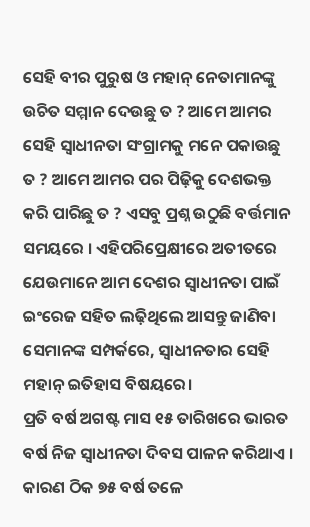ସେହି ବୀର ପୁରୁଷ ଓ ମହାନ୍ ନେତାମାନଙ୍କୁ ଉଚିତ ସମ୍ମାନ ଦେଉଛୁ ତ ? ଆମେ ଆମର ସେହି ସ୍ୱାଧୀନତା ସଂଗ୍ରାମକୁ ମନେ ପକାଉଛୁ ତ ? ଆମେ ଆମର ପର ପିଢ଼ିକୁ ଦେଶଭକ୍ତ କରି ପାରିଛୁ ତ ? ଏସବୁ ପ୍ରଶ୍ନ ଉଠୁଛି ବର୍ତ୍ତମାନ ସମୟରେ । ଏହିପରିପ୍ରେକ୍ଷୀରେ ଅତୀତରେ ଯେଉମାନେ ଆମ ଦେଶର ସ୍ୱାଧୀନତା ପାଇଁ ଇଂରେଜ ସହିତ ଲଢ଼ିଥିଲେ ଆସନ୍ତୁ ଜାଣିବା ସେମାନଙ୍କ ସମ୍ପର୍କରେ, ସ୍ବାଧୀନତାର ସେହି ମହାନ୍ ଇତିହାସ ବିଷୟରେ।
ପ୍ରତି ବର୍ଷ ଅଗଷ୍ଟ ମାସ ୧୫ ତାରିଖରେ ଭାରତ ବର୍ଷ ନିଜ ସ୍ୱାଧୀନତା ଦିବସ ପାଳନ କରିଥାଏ । କାରଣ ଠିକ ୭୫ ବର୍ଷ ତଳେ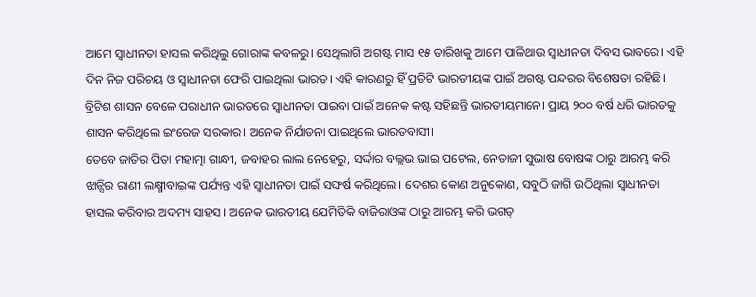ଆମେ ସ୍ବାଧୀନତା ହାସଲ କରିଥିଲୁ ଗୋରାଙ୍କ କବଳରୁ। ସେଥିଲାଗି ଅଗଷ୍ଟ ମାସ ୧୫ ତାରିଖକୁ ଆମେ ପାଳିଥାଉ ସ୍ୱାଧୀନତା ଦିବସ ଭାବରେ। ଏହି ଦିନ ନିଜ ପରିଚୟ ଓ ସ୍ଵାଧୀନତା ଫେରି ପାଇଥିଲା ଭାରତ। ଏହି କାରଣରୁ ହିଁ ପ୍ରତିଟି ଭାରତୀୟଙ୍କ ପାଇଁ ଅଗଷ୍ଟ ପନ୍ଦରର ବିଶେଷତା ରହିଛି। ବ୍ରିଟିଶ ଶାସନ ବେଳେ ପରାଧୀନ ଭାରତରେ ସ୍ଵାଧୀନତା ପାଇବା ପାଇଁ ଅନେକ କଷ୍ଟ ସହିଛନ୍ତି ଭାରତୀୟମାନେ। ପ୍ରାୟ ୨୦୦ ବର୍ଷ ଧରି ଭାରତକୁ ଶାସନ କରିଥିଲେ ଇଂରେଜ ସରକାର। ଅନେକ ନିର୍ଯାତନା ପାଇଥିଲେ ଭାରତବାସୀ।
ତେବେ ଜାତିର ପିତା ମହାତ୍ମା ଗାନ୍ଧୀ, ଜବାହର ଲାଲ ନେହେରୁ, ସର୍ଦ୍ଦାର ବଲ୍ଲଭ ଭାଇ ପଟେଲ, ନେତାଜୀ ସୁଭାଷ ବୋଷଙ୍କ ଠାରୁ ଆରମ୍ଭ କରି ଝାନ୍ସିର ରାଣୀ ଲକ୍ଷ୍ମୀବାଇଙ୍କ ପର୍ଯ୍ୟନ୍ତ ଏହି ସ୍ଵାଧୀନତା ପାଇଁ ସଙ୍ଘର୍ଷ କରିଥିଲେ। ଦେଶର କୋଣ ଅନୁକୋଣ, ସବୁଠି ଜାଗି ଉଠିଥିଲା ସ୍ଵାଧୀନତା ହାସଲ କରିବାର ଅଦମ୍ୟ ସାହସ । ଅନେକ ଭାରତୀୟ ଯେମିତିକି ବାଜିରାଓଙ୍କ ଠାରୁ ଆରମ୍ଭ କରି ଭଗତ୍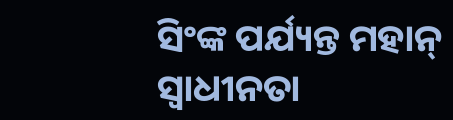ସିଂଙ୍କ ପର୍ଯ୍ୟନ୍ତ ମହାନ୍ ସ୍ଵାଧୀନତା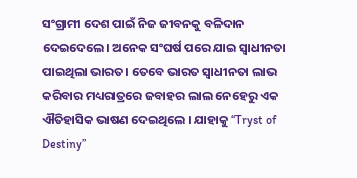ସଂଗ୍ରାମୀ ଦେଶ ପାଇଁ ନିଜ ଜୀବନକୁ ବଳିଦାନ ଦେଇଦେଲେ। ଅନେକ ସଂଘର୍ଷ ପରେ ଯାଇ ସ୍ଵାଧୀନତା ପାଇଥିଲା ଭାରତ। ତେବେ ଭାରତ ସ୍ୱାଧୀନତା ଲାଭ କରିବାର ମଧ୍ୟରାତ୍ରରେ ଜବାହର ଲାଲ ନେହେରୁ ଏକ ଐତିହାସିକ ଭାଷଣ ଦେଇଥିଲେ । ଯାହାକୁ “Tryst of Destiny”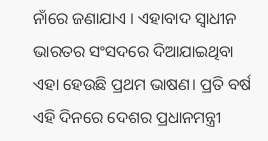ନାଁରେ ଜଣାଯାଏ । ଏହାବାଦ ସ୍ୱାଧୀନ ଭାରତର ସଂସଦରେ ଦିଆଯାଇଥିବା ଏହା ହେଉଛି ପ୍ରଥମ ଭାଷଣ। ପ୍ରତି ବର୍ଷ ଏହି ଦିନରେ ଦେଶର ପ୍ରଧାନମନ୍ତ୍ରୀ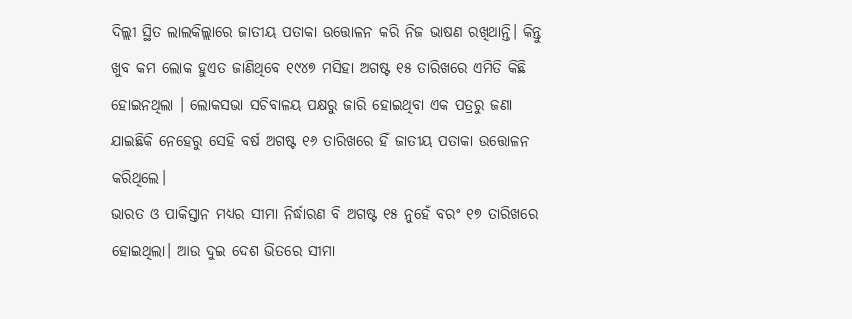ଦିଲ୍ଲୀ ସ୍ଥିତ ଲାଲକିଲ୍ଲାରେ ଜାତୀୟ ପତାକା ଉତ୍ତୋଳନ କରି ନିଜ ଭାଷଣ ରଖିଥାନ୍ତି। କିନ୍ତୁ ଖୁବ କମ ଲୋକ ହୁଏତ ଜାଣିଥିବେ ୧୯୪୭ ମସିହା ଅଗଷ୍ଟ ୧୫ ତାରିଖରେ ଏମିତି କିଛି ହୋଇନଥିଲା । ଲୋକସଭା ସଚିବାଳୟ ପକ୍ଷରୁ ଜାରି ହୋଇଥିବା ଏକ ପତ୍ରରୁ ଜଣା ଯାଇଛିକି ନେହେରୁ ସେହି ବର୍ଷ ଅଗଷ୍ଟ ୧୬ ତାରିଖରେ ହିଁ ଜାତୀୟ ପତାକା ଉତ୍ତୋଳନ କରିଥିଲେ।
ଭାରତ ଓ ପାକିସ୍ତାନ ମଧ୍ୟର ସୀମା ନିର୍ଦ୍ଧାରଣ ବି ଅଗଷ୍ଟ ୧୫ ନୁହେଁ ବରଂ ୧୭ ତାରିଖରେ ହୋଇଥିଲା। ଆଉ ଦୁଇ ଦେଶ ଭିତରେ ସୀମା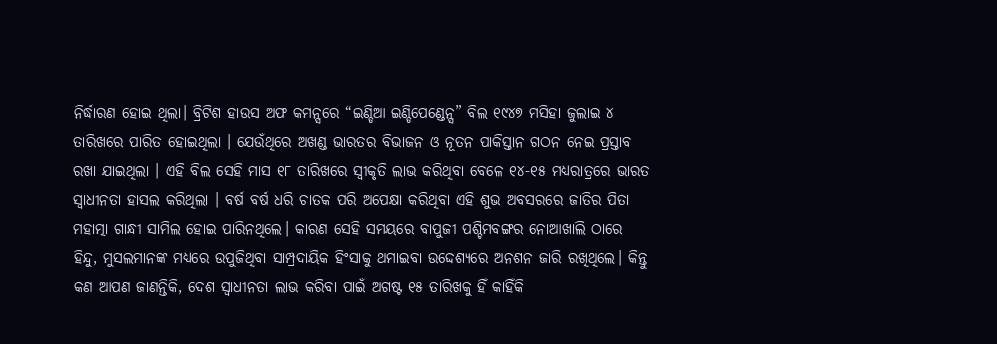ନିର୍ଦ୍ଧାରଣ ହୋଇ ଥିଲା। ବ୍ରିଟିଶ ହାଉସ ଅଫ କମନ୍ସରେ “ଇଣ୍ଡିଆ ଇଣ୍ଡିପେଣ୍ଡେନ୍ସ” ବିଲ ୧୯୪୭ ମସିହା ଜୁଲାଇ ୪ ତାରିଖରେ ପାରିତ ହୋଇଥିଲା । ଯେଉଁଥିରେ ଅଖଣ୍ଡ ଭାରତର ବିଭାଜନ ଓ ନୂତନ ପାକିସ୍ତାନ ଗଠନ ନେଇ ପ୍ରସ୍ତାବ ରଖା ଯାଇଥିଲା । ଏହି ବିଲ ସେହି ମାସ ୧୮ ତାରିଖରେ ସ୍ୱୀକୃତି ଲାଭ କରିଥିବା ବେଳେ ୧୪-୧୫ ମଧ୍ୟରାତ୍ରରେ ଭାରତ ସ୍ୱାଧୀନତା ହାସଲ କରିଥିଲା । ବର୍ଷ ବର୍ଷ ଧରି ଚାତକ ପରି ଅପେକ୍ଷା କରିଥିବା ଏହି ଶୁଭ ଅବସରରେ ଜାତିର ପିତା ମହାତ୍ମା ଗାନ୍ଧୀ ସାମିଲ ହୋଇ ପାରିନଥିଲେ। କାରଣ ସେହି ସମୟରେ ବାପୁଜୀ ପଶ୍ଚିମବଙ୍ଗର ନୋଆଖାଲି ଠାରେ ହିନ୍ଦୁ, ମୁସଲମାନଙ୍କ ମଧ୍ୟରେ ଉପୁଜିଥିବା ସାମ୍ପ୍ରଦାୟିକ ହିଂସାକୁ ଥମାଇବା ଉଦ୍ଦେଶ୍ୟରେ ଅନଶନ ଜାରି ରଖିଥିଲେ। କିନ୍ତୁ କଣ ଆପଣ ଜାଣନ୍ତିକି, ଦେଶ ସ୍ୱାଧୀନତା ଲାଭ କରିବା ପାଇଁ ଅଗଷ୍ଟ ୧୫ ତାରିଖକୁ ହିଁ କାହିଁକି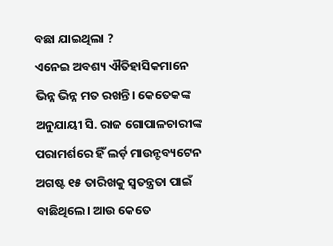ବଛା ଯାଇଥିଲା ?
ଏନେଇ ଅବଶ୍ୟ ଐତିହାସିକମାନେ ଭିନ୍ନ ଭିନ୍ନ ମତ ରଖନ୍ତି। କେତେକଙ୍କ ଅନୁଯାୟୀ ସି. ରାଜ ଗୋପାଳଚାରୀଙ୍କ ପରାମର୍ଶରେ ହିଁ ଲର୍ଡ଼ ମାଉନ୍ଟବ୍ୟଟେନ ଅଗଷ୍ଟ ୧୫ ତାରିଖକୁ ସ୍ୱତନ୍ତ୍ରତା ପାଇଁ ବାଛିଥିଲେ। ଆଉ କେତେ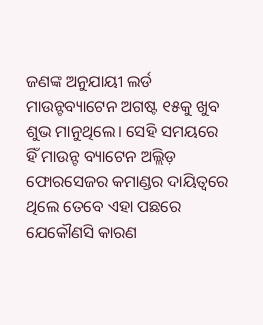ଜଣଙ୍କ ଅନୁଯାୟୀ ଲର୍ଡ ମାଉନ୍ଟବ୍ୟାଟେନ ଅଗଷ୍ଟ ୧୫କୁ ଖୁବ ଶୁଭ ମାନୁଥିଲେ। ସେହି ସମୟରେ ହିଁ ମାଉନ୍ଟ ବ୍ୟାଟେନ ଅଲ୍ଲିଡ଼ ଫୋରସେଜର କମାଣ୍ଡର ଦାୟିତ୍ୱରେ ଥିଲେ ତେବେ ଏହା ପଛରେ ଯେକୌଣସି କାରଣ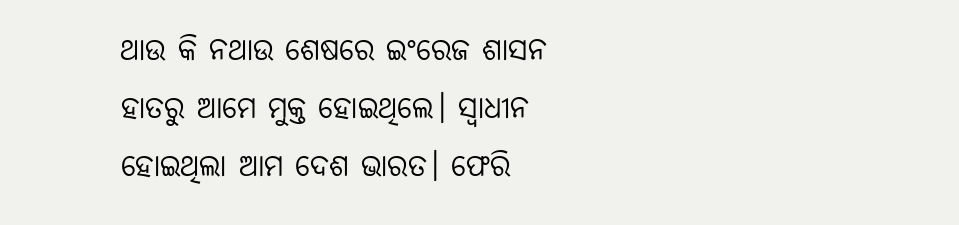ଥାଉ କି ନଥାଉ ଶେଷରେ ଇଂରେଜ ଶାସନ ହାତରୁ ଆମେ ମୁକ୍ତ ହୋଇଥିଲେ। ସ୍ୱାଧୀନ ହୋଇଥିଲା ଆମ ଦେଶ ଭାରତ। ଫେରି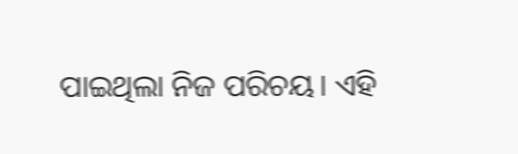ପାଇଥିଲା ନିଜ ପରିଚୟ। ଏହି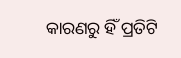କାରଣରୁ ହିଁ ପ୍ରତିଟି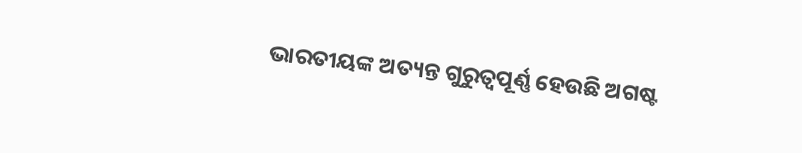ଭାରତୀୟଙ୍କ ଅତ୍ୟନ୍ତ ଗୁରୁତ୍ୱପୂର୍ଣ୍ଣ ହେଉଛି ଅଗଷ୍ଟ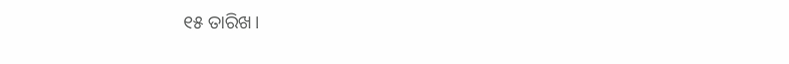୧୫ ତାରିଖ।